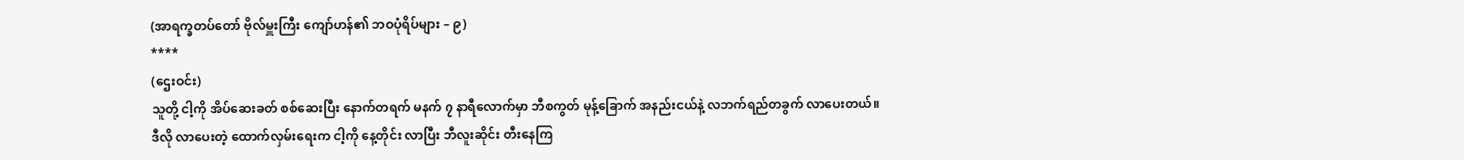(အာရက္ခတပ်တော် ဗိုလ်မှူးကြီး ကျော်ဟန်၏ ဘဝပုံရိပ်များ – ၉)
****
(ဌေးဝင်း)
သူတို့ ငါ့ကို အိပ်ဆေးခတ် စစ်ဆေးပြီး နောက်တရက် မနက် ၇ နာရီလောက်မှာ ဘီစကွတ် မုန့်ခြောက် အနည်းငယ်နဲ့ လဘက်ရည်တခွက် လာပေးတယ်။
ဒီလို လာပေးတဲ့ ထောက်လှမ်းရေးက ငါ့ကို နေ့တိုင်း လာပြီး ဘီလူးဆိုင်း တီးနေကြ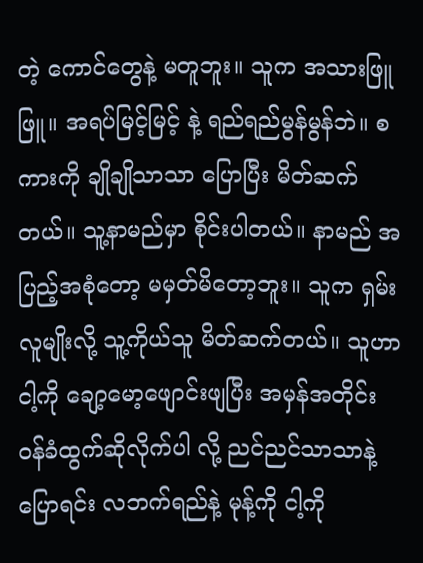တဲ့ ကောင်တွေနဲ့ မတူဘူး။ သူက အသားဖြူဖြူ။ အရပ်မြင့်မြင့် နဲ့ ရည်ရည်မွန်မွန်ဘဲ။ စကားကို ချိုချိုသာသာ ပြောပြီး မိတ်ဆက်တယ်။ သူ့နာမည်မှာ စိုင်းပါတယ်။ နာမည် အပြည့်အစုံတော့ မမှတ်မိတော့ဘူး။ သူက ရှမ်းလူမျိုးလို့ သူ့ကိုယ်သူ မိတ်ဆက်တယ်။ သူဟာ ငါ့ကို ချော့မော့ဖျောင်းဖျပြီး အမှန်အတိုင်း ဝန်ခံထွက်ဆိုလိုက်ပါ လို့ ညင်ညင်သာသာနဲ့ ပြောရင်း လဘက်ရည်နဲ့ မုန့်ကို ငါ့ကို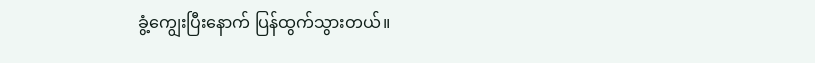ခွံ့ကျွေးပြီးနောက် ပြန်ထွက်သွားတယ်။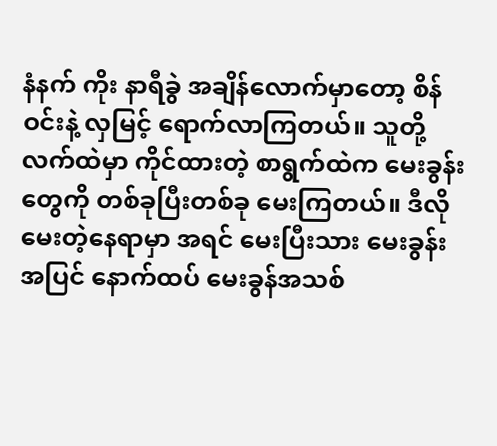နံနက် ကိုး နာရီခွဲ အချိန်လောက်မှာတော့ စိန်ဝင်းနဲ့ လှမြင့် ရောက်လာကြတယ်။ သူတို့လက်ထဲမှာ ကိုင်ထားတဲ့ စာရွက်ထဲက မေးခွန်းတွေကို တစ်ခုပြီးတစ်ခု မေးကြတယ်။ ဒီလို မေးတဲ့နေရာမှာ အရင် မေးပြီးသား မေးခွန်းအပြင် နောက်ထပ် မေးခွန်အသစ်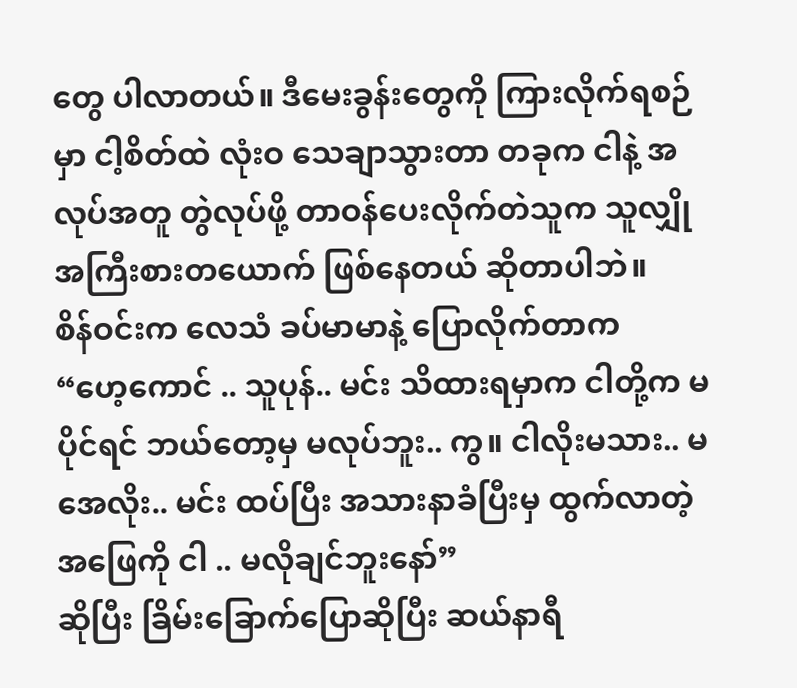တွေ ပါလာတယ်။ ဒီမေးခွန်းတွေကို ကြားလိုက်ရစဉ်မှာ ငါ့စိတ်ထဲ လုံးဝ သေချာသွားတာ တခုက ငါနဲ့ အလုပ်အတူ တွဲလုပ်ဖို့ တာဝန်ပေးလိုက်တဲသူက သူလျှို အကြီးစားတယောက် ဖြစ်နေတယ် ဆိုတာပါဘဲ။
စိန်ဝင်းက လေသံ ခပ်မာမာနဲ့ ပြောလိုက်တာက
“ဟေ့ကောင် .. သူပုန်.. မင်း သိထားရမှာက ငါတို့က မပိုင်ရင် ဘယ်တော့မှ မလုပ်ဘူး.. ကွ။ ငါလိုးမသား.. မအေလိုး.. မင်း ထပ်ပြီး အသားနာခံပြီးမှ ထွက်လာတဲ့ အဖြေကို ငါ .. မလိုချင်ဘူးနော်”
ဆိုပြီး ခြိမ်းခြောက်ပြောဆိုပြီး ဆယ်နာရီ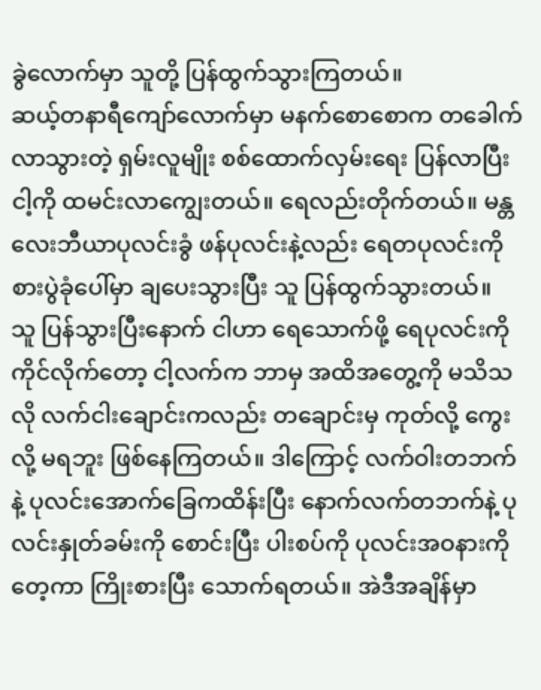ခွဲလောက်မှာ သူတို့ ပြန်ထွက်သွားကြတယ်။
ဆယ့်တနာရီကျော်လောက်မှာ မနက်စောစောက တခေါက်လာသွားတဲ့ ရှမ်းလူမျိုး စစ်ထောက်လှမ်းရေး ပြန်လာပြီး ငါ့ကို ထမင်းလာကျွေးတယ်။ ရေလည်းတိုက်တယ်။ မန္တလေးဘီယာပုလင်းခွံ ဖန်ပုလင်းနဲ့လည်း ရေတပုလင်းကို စားပွဲခုံပေါ်မှာ ချပေးသွားပြီး သူ ပြန်ထွက်သွားတယ်။
သူ ပြန်သွားပြီးနောက် ငါဟာ ရေသောက်ဖို့ ရေပုလင်းကို ကိုင်လိုက်တော့ ငါ့လက်က ဘာမှ အထိအတွေ့ကို မသိသလို လက်ငါးချောင်းကလည်း တချောင်းမှ ကုတ်လို့ ကွေးလို့ မရဘူး ဖြစ်နေကြတယ်။ ဒါကြောင့် လက်ဝါးတဘက်နဲ့ ပုလင်းအောက်ခြေကထိန်းပြီး နောက်လက်တဘက်နဲ့ ပုလင်းနှုတ်ခမ်းကို စောင်းပြီး ပါးစပ်ကို ပုလင်းအဝနားကို တေ့ကာ ကြိုးစားပြီး သောက်ရတယ်။ အဲဒီအချိန်မှာ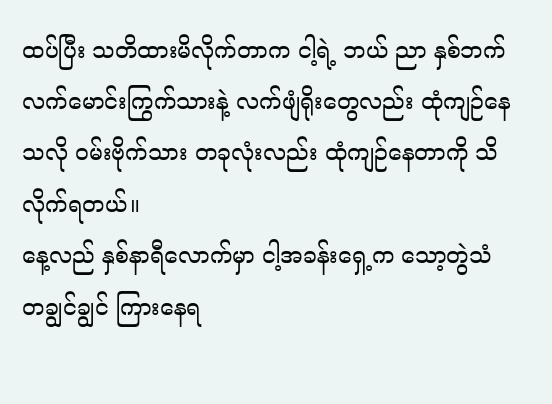ထပ်ပြီး သတိထားမိလိုက်တာက ငါ့ရဲ့ ဘယ် ညာ နှစ်ဘက် လက်မောင်းကြွက်သားနဲ့ လက်ဖျံရိုးတွေလည်း ထုံကျဉ်နေသလို ဝမ်းဗိုက်သား တခုလုံးလည်း ထုံကျဉ်နေတာကို သိလိုက်ရတယ်။
နေ့လည် နှစ်နာရီလောက်မှာ ငါ့အခန်းရှေ့က သော့တွဲသံ တချွင်ချွင် ကြားနေရ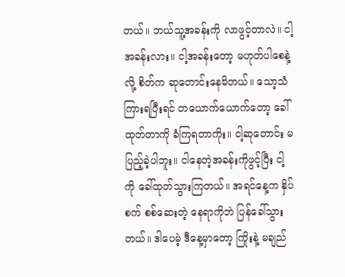တယ်။ ဘယ်သူ့အခန်းကို လာဖွင့်တာလဲ။ ငါ့အခန်းလား။ ငါ့အခန်းတော့ မဟုတ်ပါစေနဲ့လို့ စိတ်က ဆုတောင်းနေမိတယ်။ သော့သံ ကြားရပြီးရင် တယောက်ယောက်တော့ ခေါ်ထုတ်တာကို ခံကြရတာကိုး။ ငါ့ဆုတောင်း မပြည့်ခဲ့ပါဘူး။ ငါနေတဲ့အခန်းကိုဖွင့်ပြီး ငါ့ကို ခေါ်ထုတ်သွားကြတယ်။ အရင်နေ့က နှိပ်စက် စစ်ဆေးတဲ့ နေရာကိုဘဲ ပြန်ခေါ်သွားတယ်။ ဒါပေမဲ့ ဒီနေ့မှာတော့ ကြိုးနဲ့ မချည်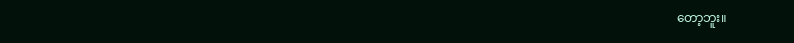တော့ဘူး။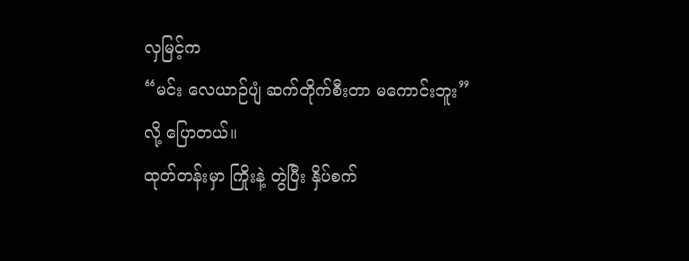လှမြင့်က
“မင်း လေယာဉ်ပျံ ဆက်တိုက်စီးတာ မကောင်းဘူး”
လို့ ပြောတယ်။
ထုတ်တန်းမှာ ကြိုးနဲ့ တွဲပြီး နှိပ်စက်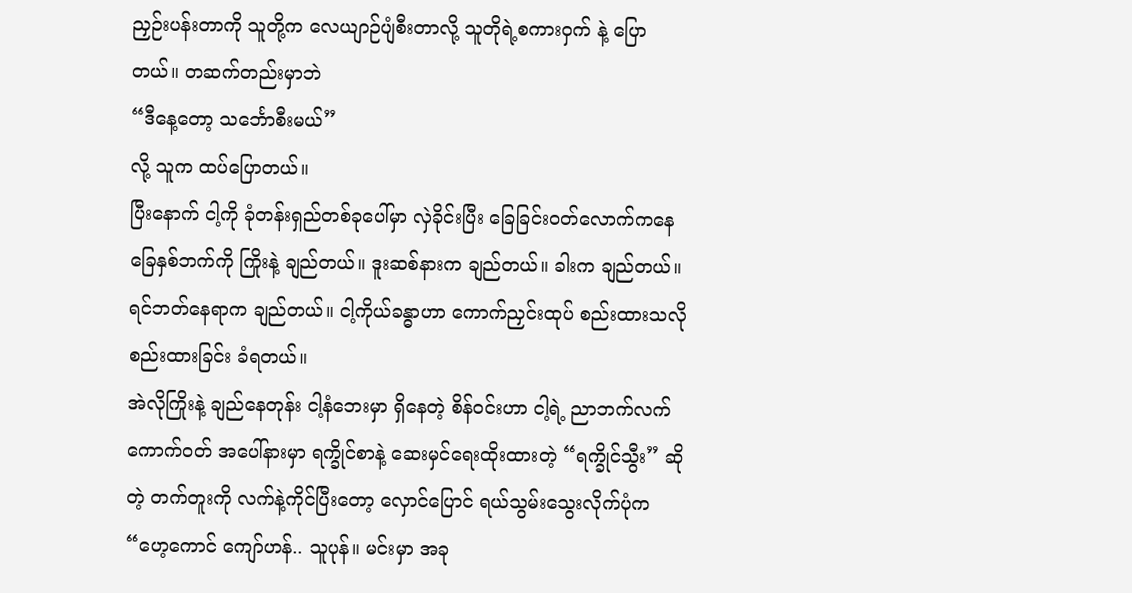ညှဉ်းပန်းတာကို သူတို့က လေယျာဉ်ပျံစီးတာလို့ သူတိုရဲ့စကားဝှက် နဲ့ ပြောတယ်။ တဆက်တည်းမှာဘဲ
“ဒီနေ့တော့ သင်္ဘောစီးမယ်”
လို့ သူက ထပ်ပြောတယ်။
ပြီးနောက် ငါ့ကို ခုံတန်းရှည်တစ်ခုပေါ်မှာ လှဲခိုင်းပြီး ခြေခြင်းဝတ်လောက်ကနေ ခြေနှစ်ဘက်ကို ကြိုးနဲ့ ချည်တယ်။ ဒူးဆစ်နားက ချည်တယ်။ ခါးက ချည်တယ်။ ရင်ဘတ်နေရာက ချည်တယ်။ ငါ့ကိုယ်ခန္ဓာဟာ ကောက်ညှင်းထုပ် စည်းထားသလို စည်းထားခြင်း ခံရတယ်။
အဲလိုကြိုးနဲ့ ချည်နေတုန်း ငါ့နံဘေးမှာ ရှိနေတဲ့ စိန်ဝင်းဟာ ငါ့ရဲ့ ညာဘက်လက်ကောက်ဝတ် အပေါ်နားမှာ ရက္ခိုင်စာနဲ့ ဆေးမှင်ရေးထိုးထားတဲ့ “ရက္ခိုင်သွီး” ဆိုတဲ့ တက်တူးကို လက်နဲ့ကိုင်ပြီးတော့ လှောင်ပြောင် ရယ်သွမ်းသွေးလိုက်ပုံက
“ဟေ့ကောင် ကျော်ဟန်.. သူပုန်။ မင်းမှာ အခု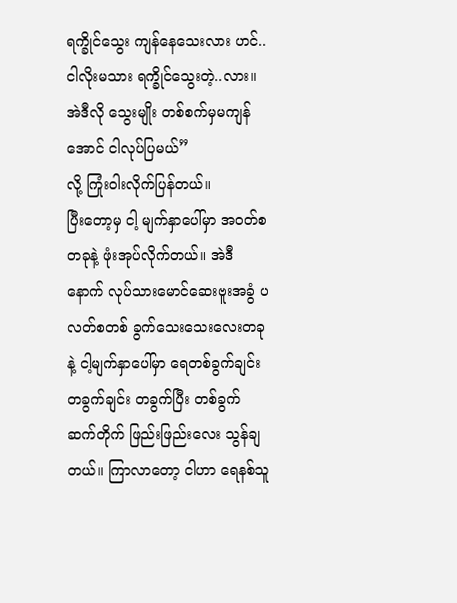ရက္ခိုင်သွေး ကျန်နေသေးလား ဟင်.. ငါလိုးမသား ရက္ခိုင်သွေးတဲ့..လား။ အဲဒီလို သွေးမျိုး တစ်စက်မှမကျန်အောင် ငါလုပ်ပြမယ်”
လို့ ကြုံးဝါးလိုက်ပြန်တယ်။
ပြီးတော့မှ ငါ့ မျက်နှာပေါ်မှာ အဝတ်စတခုနဲ့ ဖုံးအုပ်လိုက်တယ်။ အဲဒီနောက် လုပ်သားမောင်ဆေးဗူးအခွံ ပလတ်စတစ် ခွက်သေးသေးလေးတခုနဲ့ ငါ့မျက်နှာပေါ်မှာ ရေတစ်ခွက်ချင်း တခွက်ချင်း တခွက်ပြီး တစ်ခွက် ဆက်တိုက် ဖြည်းဖြည်းလေး သွန်ချတယ်။ ကြာလာတော့ ငါဟာ ရေနစ်သူ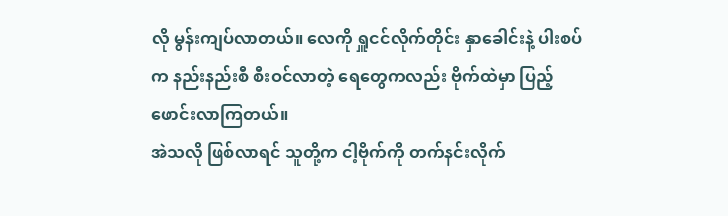လို မွန်းကျပ်လာတယ်။ လေကို ရှူငင်လိုက်တိုင်း နှာခေါင်းနဲ့ ပါးစပ်က နည်းနည်းစီ စီးဝင်လာတဲ့ ရေတွေကလည်း ဗိုက်ထဲမှာ ပြည့်ဖောင်းလာကြတယ်။
အဲသလို ဖြစ်လာရင် သူတို့က ငါ့ဗိုက်ကို တက်နင်းလိုက်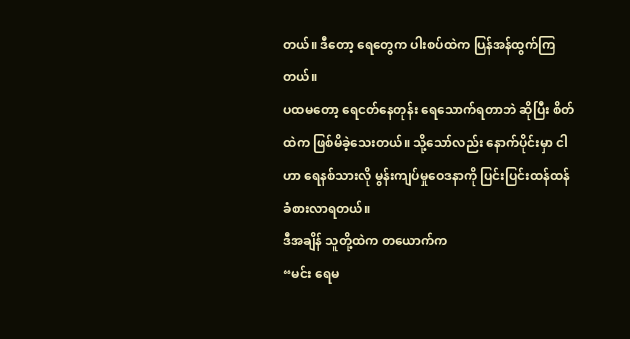တယ်။ ဒီတော့ ရေတွေက ပါးစပ်ထဲက ပြန်အန်ထွက်ကြတယ်။
ပထမတော့ ရေငတ်နေတုန်း ရေသောက်ရတာဘဲ ဆိုပြီး စိတ်ထဲက ဖြစ်မိခဲ့သေးတယ်။ သို့သော်လည်း နောက်ပိုင်းမှာ ငါဟာ ရေနစ်သားလို မွန်းကျပ်မှုဝေဒနာကို ပြင်းပြင်းထန်ထန် ခံစားလာရတယ်။
ဒီအချိန် သူတို့ထဲက တယောက်က
“မင်း ရေမ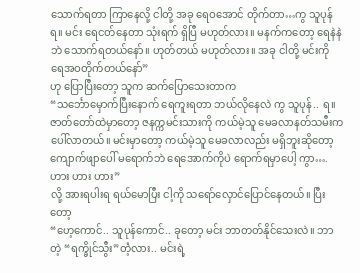သောက်ရတာ ကြာနေလို့ ငါတို့ အခု ရေဝအောင် တိုက်တာ…ကွ သူပုန်ရ။ မင်း ရေငတ်နေတာ သုံးရက် ရှိပြီ မဟုတ်လား။ မနက်ကတော့ ရေနဲနဲဘဲ သောက်ရတယ်နော်။ ဟုတ်တယ် မဟုတ်လား။ အခု ငါတို့ မင်းကို ရေအဝတိုက်တယ်နော်”
ဟု ပြောပြီးတော့ သူက ဆက်ပြောသေးတာက
“သင်္ဘောမှောက်ပြီးနောက် ရေကူးရတာ ဘယ်လိုနေလဲ ကွ သူပုန်.. ရ။ ဇာတ်တော်ထဲမှာတော့ ဇနက္ကမင်းသားကို ကယ်မဲ့သူ မေခလာနတ်သမီးက ပေါ်လာတယ်။ မင်းမှာတော့ ကယ်မဲ့သူ မေခလာလည်း မရှိဘူးဆိုတော့ ကျောက်ဖျာပေါ် မရောက်ဘဲ ရေအောက်ကိုပဲ ရောက်ရမှာပေါ့ ကွာ…. ဟား ဟား ဟား”
လို့ အားရပါးရ ရယ်မောပြီး ငါ့ကို သရော်လှောင်ပြောင်နေတယ်။ ပြီးတော့
“ဟေ့ကောင်.. သူပုန်ကောင်.. ခုတော့ မင်း ဘာတတ်နိုင်သေးလဲ။ ဘာတဲ့ “ရက္ခိုင်သွီး”တဲံ့လား.. မင်းရဲ့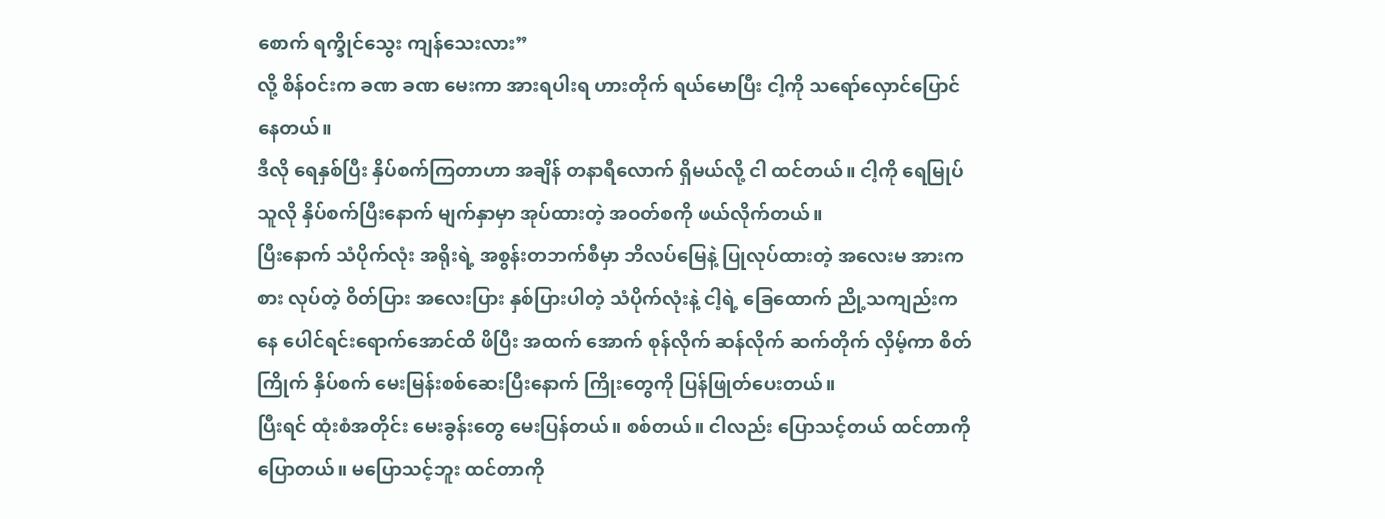စောက် ရက္ခိုင်သွေး ကျန်သေးလား”
လို့ စိန်ဝင်းက ခဏ ခဏ မေးကာ အားရပါးရ ဟားတိုက် ရယ်မောပြီး ငါ့ကို သရော်လှောင်ပြောင်နေတယ်။
ဒီလို ရေနှစ်ပြီး နှိပ်စက်ကြတာဟာ အချိန် တနာရီလောက် ရှိမယ်လို့ ငါ ထင်တယ်။ ငါ့ကို ရေမြုပ်သူလို နှိပ်စက်ပြီးနောက် မျက်နှာမှာ အုပ်ထားတဲ့ အဝတ်စကို ဖယ်လိုက်တယ်။
ပြီးနောက် သံပိုက်လုံး အရိုးရဲ့ အစွန်းတဘက်စီမှာ ဘိလပ်မြေနဲ့ ပြုလုပ်ထားတဲ့ အလေးမ အားကစား လုပ်တဲ့ ဝိတ်ပြား အလေးပြား နှစ်ပြားပါတဲ့ သံပိုက်လုံးနဲ့ ငါ့ရဲ့ ခြေထောက် ညို့သကျည်းကနေ ပေါင်ရင်းရောက်အောင်ထိ ဖိပြီး အထက် အောက် စုန်လိုက် ဆန်လိုက် ဆက်တိုက် လှိမ့်ကာ စိတ်ကြိုက် နှိပ်စက် မေးမြန်းစစ်ဆေးပြီးနောက် ကြိုးတွေကို ပြန်ဖြုတ်ပေးတယ်။
ပြီးရင် ထုံးစံအတိုင်း မေးခွန်းတွေ မေးပြန်တယ်။ စစ်တယ်။ ငါလည်း ပြောသင့်တယ် ထင်တာကို ပြောတယ်။ မပြောသင့်ဘူး ထင်တာကို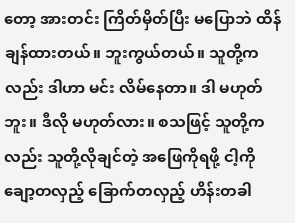တော့ အားတင်း ကြိတ်မှိတ်ပြီး မပြောဘဲ ထိန်ချန်ထားတယ်။ ဘူးကွယ်တယ်။ သူတို့ကလည်း ဒါဟာ မင်း လိမ်နေတာ။ ဒါ မဟုတ်ဘူး။ ဒီလို မဟုတ်လား။ စသဖြင့် သူတို့ကလည်း သူတို့လိုချင်တဲ့ အဖြေကိုရဖို့ ငါ့ကို ချော့တလှည့် ခြောက်တလှည့် ဟိန်းတခါ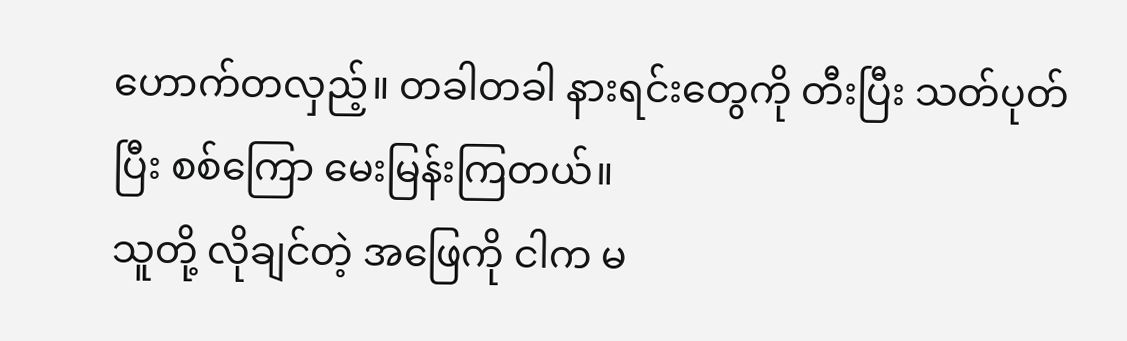ဟောက်တလှည့်။ တခါတခါ နားရင်းတွေကို တီးပြီး သတ်ပုတ်ပြီး စစ်ကြော မေးမြန်းကြတယ်။
သူတို့ လိုချင်တဲ့ အဖြေကို ငါက မ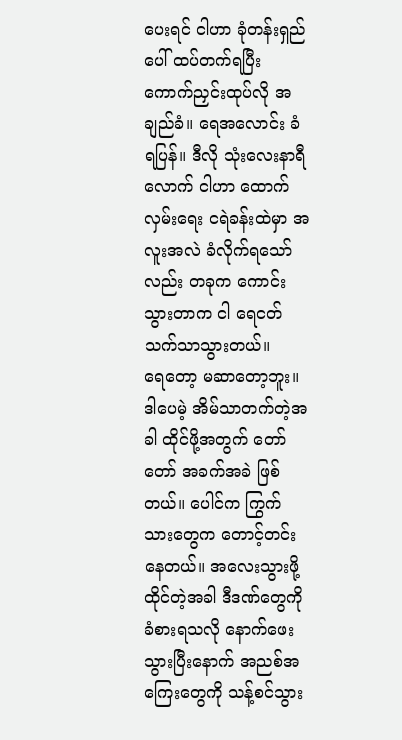ပေးရင် ငါဟာ ခုံတန်းရှည်ပေါ် ထပ်တက်ရပြီး ကောက်ညှင်းထုပ်လို အချည်ခံ။ ရေအလောင်း ခံရပြန်။ ဒီလို သုံးလေးနာရီလောက် ငါဟာ ထောက်လှမ်းရေး ငရဲခန်းထဲမှာ အလူးအလဲ ခံလိုက်ရသော်လည်း တခုက ကောင်းသွားတာက ငါ ရေငတ်သက်သာသွားတယ်။
ရေတော့ မဆာတော့ဘူး။
ဒါပေမဲ့ အိမ်သာတက်တဲ့အခါ ထိုင်ဖို့အတွက် တော်တော် အခက်အခဲ ဖြစ်တယ်။ ပေါင်က ကြွက်သားတွေက တောင့်တင်းနေတယ်။ အလေးသွားဖို့ ထိုင်တဲ့အခါ ဒီဒဏ်တွေကို ခံစားရသလို နောက်ဖေးသွားပြီးနောက် အညစ်အကြေးတွေကို သန့်စင်သွား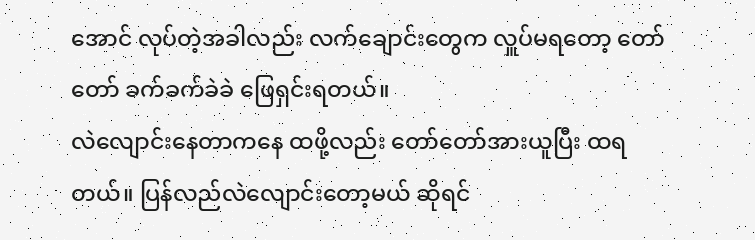အောင် လုပ်တဲ့အခါလည်း လက်ချောင်းတွေက လှူပ်မရတော့ တော်တော် ခက်ခက်ခဲခဲ ဖြေရှင်းရတယ်။
လဲလျောင်းနေတာကနေ ထဖို့လည်း တော်တော်အားယူပြီး ထရတယ်။ ပြန်လည်လဲလျောင်းတော့မယ် ဆိုရင်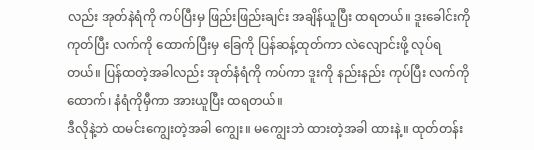လည်း အုတ်နဲရံကို ကပ်ပြီးမှ ဖြည်းဖြည်းချင်း အချိန်ယူပြီး ထရတယ်။ ဒူးခေါင်းကို ကုတ်ပြီး လက်ကို ထောက်ပြီးမှ ခြေကို ပြန်ဆန့်ထုတ်ကာ လဲလျောင်းဖို့ လုပ်ရတယ်။ ပြန်ထတဲ့အခါလည်း အုတ်နံရံကို ကပ်ကာ ဒူးကို နည်းနည်း ကုပ်ပြီး လက်ကိုထောက်၊ နံရံကိုမှီကာ အားယူပြီး ထရတယ်။
ဒီလိုနဲ့ဘဲ ထမင်းကျွေးတဲ့အခါ ကျွေး။ မကျွေးဘဲ ထားတဲ့အခါ ထားနဲ့။ ထုတ်တန်း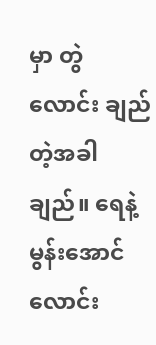မှာ တွဲလောင်း ချည်တဲ့အခါ ချည်။ ရေနဲ့ မွန်းအောင် လောင်း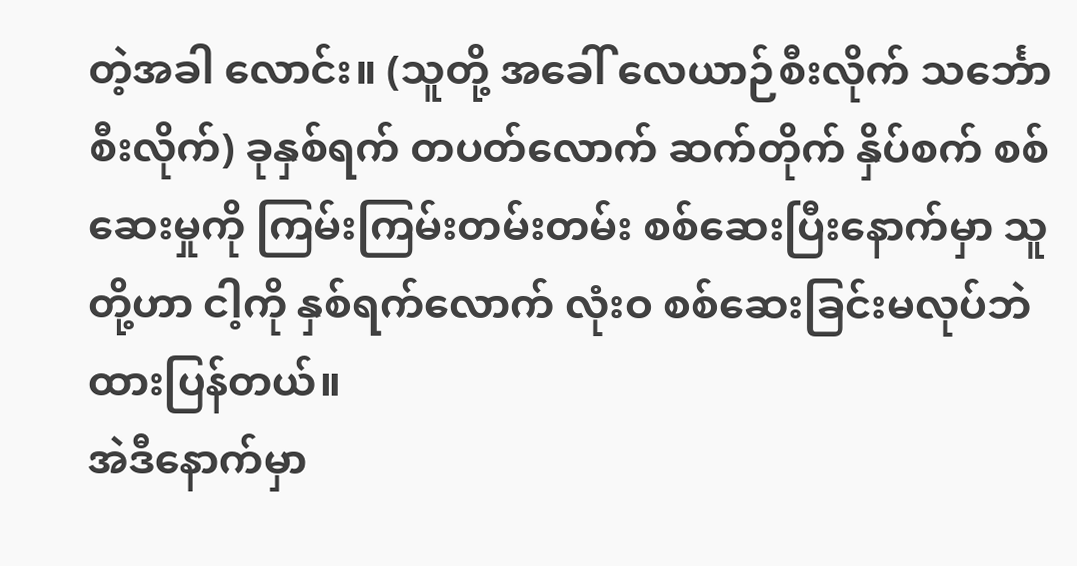တဲ့အခါ လောင်း။ (သူတို့ အခေါ် လေယာဉ်စီးလိုက် သင်္ဘောစီးလိုက်) ခုနှစ်ရက် တပတ်လောက် ဆက်တိုက် နှိပ်စက် စစ်ဆေးမှုကို ကြမ်းကြမ်းတမ်းတမ်း စစ်ဆေးပြီးနောက်မှာ သူတို့ဟာ ငါ့ကို နှစ်ရက်လောက် လုံးဝ စစ်ဆေးခြင်းမလုပ်ဘဲ ထားပြန်တယ်။
အဲဒီနောက်မှာ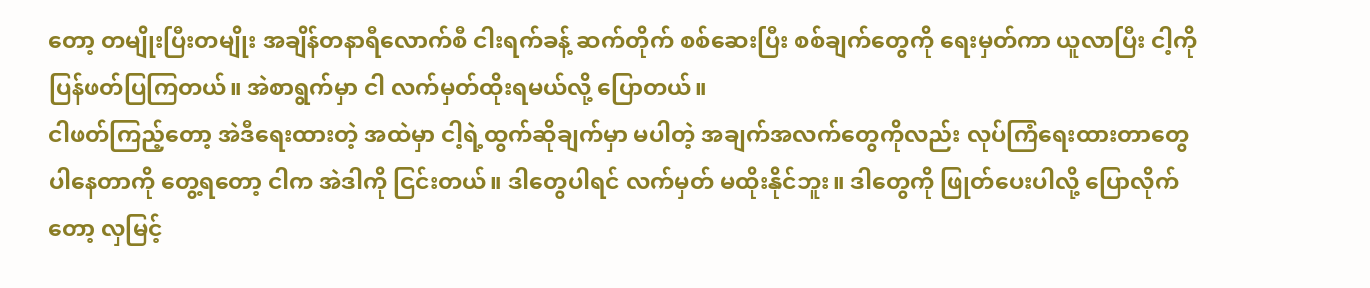တော့ တမျိုးပြီးတမျိုး အချိန်တနာရီလောက်စီ ငါးရက်ခန့် ဆက်တိုက် စစ်ဆေးပြီး စစ်ချက်တွေကို ရေးမှတ်ကာ ယူလာပြီး ငါ့ကို ပြန်ဖတ်ပြကြတယ်။ အဲစာရွက်မှာ ငါ လက်မှတ်ထိုးရမယ်လို့ ပြောတယ်။
ငါဖတ်ကြည့်တော့ အဲဒီရေးထားတဲ့ အထဲမှာ ငါ့ရဲ့ထွက်ဆိုချက်မှာ မပါတဲ့ အချက်အလက်တွေကိုလည်း လုပ်ကြံရေးထားတာတွေ ပါနေတာကို တွေ့ရတော့ ငါက အဲဒါကို ငြင်းတယ်။ ဒါတွေပါရင် လက်မှတ် မထိုးနိုင်ဘူး။ ဒါတွေကို ဖြုတ်ပေးပါလို့ ပြောလိုက်တော့ လှမြင့်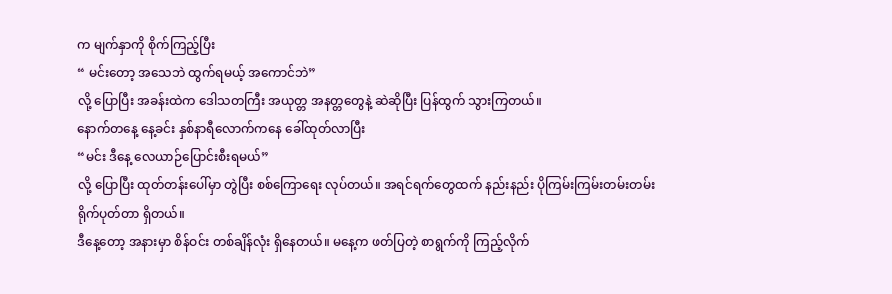က မျက်နှာကို စိုက်ကြည့်ပြီး
“ မင်းတော့ အသေဘဲ ထွက်ရမယ့် အကောင်ဘဲ”
လို့ ပြောပြီး အခန်းထဲက ဒေါသတကြီး အယုတ္တ အနတ္တတွေနဲ့ ဆဲဆိုပြီး ပြန်ထွက် သွားကြတယ်။
နောက်တနေ့ နေ့ခင်း နှစ်နာရီလောက်ကနေ ခေါ်ထုတ်လာပြီး
“မင်း ဒီနေ့ လေယာဉ်ပြောင်းစီးရမယ်”
လို့ ပြောပြီး ထုတ်တန်းပေါ်မှာ တွဲပြီး စစ်ကြောရေး လုပ်တယ်။ အရင်ရက်တွေထက် နည်းနည်း ပိုကြမ်းကြမ်းတမ်းတမ်း ရိုက်ပုတ်တာ ရှိတယ်။
ဒီနေ့တော့ အနားမှာ စိန်ဝင်း တစ်ချိန်လုံး ရှိနေတယ်။ မနေ့က ဖတ်ပြတဲ့ စာရွက်ကို ကြည့်လိုက်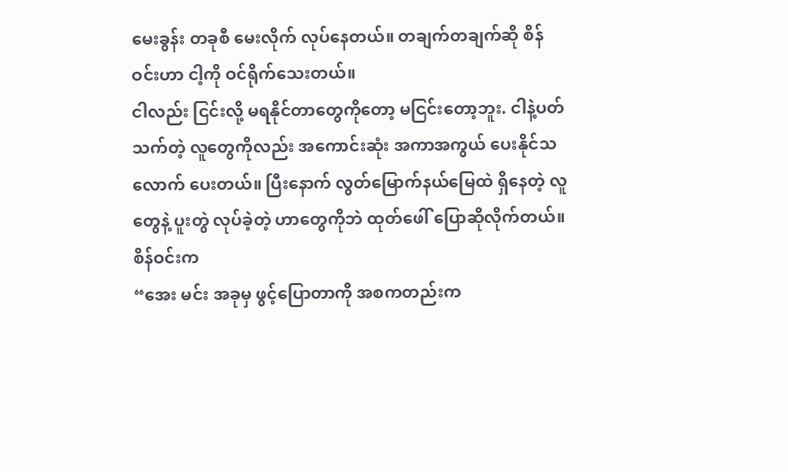မေးခွန်း တခုစီ မေးလိုက် လုပ်နေတယ်။ တချက်တချက်ဆို စိန်ဝင်းဟာ ငါ့ကို ဝင်ရိုက်သေးတယ်။
ငါလည်း ငြင်းလို့ မရနိုင်တာတွေကိုတော့ မငြင်းတော့ဘူး. ငါနဲ့ပတ်သက်တဲ့ လူတွေကိုလည်း အကောင်းဆုံး အကာအကွယ် ပေးနိုင်သလောက် ပေးတယ်။ ပြီးနောက် လွတ်မြောက်နယ်မြေထဲ ရှိနေတဲ့ လူတွေနဲ့ ပူးတွဲ လုပ်ခဲ့တဲ့ ဟာတွေကိုဘဲ ထုတ်ဖေါ် ပြောဆိုလိုက်တယ်။
စိန်ဝင်းက
“အေး မင်း အခုမှ ဖွင့်ပြောတာကို အစကတည်းက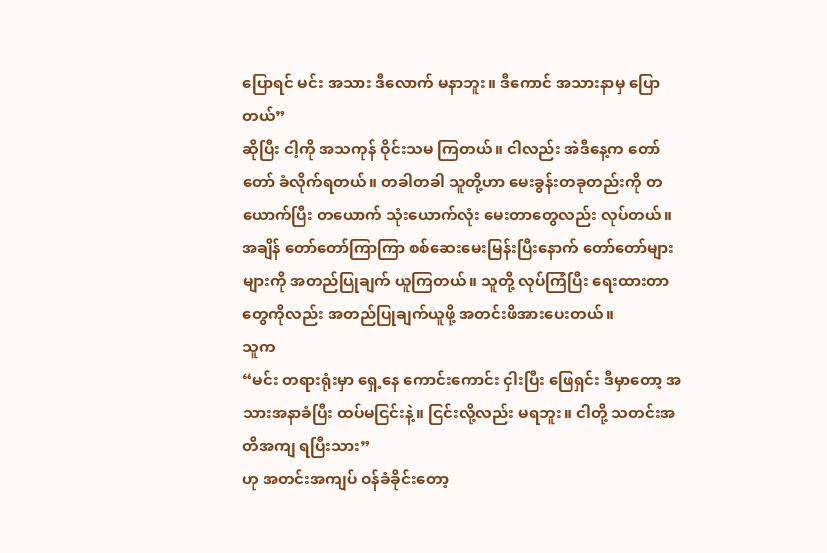ပြောရင် မင်း အသား ဒီလောက် မနာဘူး။ ဒီကောင် အသားနာမှ ပြောတယ်”
ဆိုပြီး ငါ့ကို အသကုန် ဝိုင်းသမ ကြတယ်။ ငါလည်း အဲဒီနေ့က တော်တော် ခံလိုက်ရတယ်။ တခါတခါ သူတို့ဟာ မေးခွန်းတခုတည်းကို တယောက်ပြီး တယောက် သုံးယောက်လုံး မေးတာတွေလည်း လုပ်တယ်။ အချိန် တော်တော်ကြာကြာ စစ်ဆေးမေးမြန်းပြီးနောက် တော်တော်များများကို အတည်ပြုချက် ယူကြတယ်။ သူတို့ လုပ်ကြံပြီး ရေးထားတာတွေကိုလည်း အတည်ပြုချက်ယူဖို့ အတင်းဖိအားပေးတယ်။
သူက
“မင်း တရားရုံးမှာ ရှေ့နေ ကောင်းကောင်း ငှါးပြီး ဖြေရှင်း ဒီမှာတော့ အသားအနာခံပြီး ထပ်မငြင်းနဲ့။ ငြင်းလို့လည်း မရဘူး။ ငါတို့ သတင်းအတိအကျ ရပြီးသား”
ဟု အတင်းအကျပ် ဝန်ခံခိုင်းတော့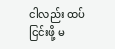ငါလည်း ထပ်ငြင်းဖို့ မ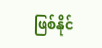ဖြစ်နိုင်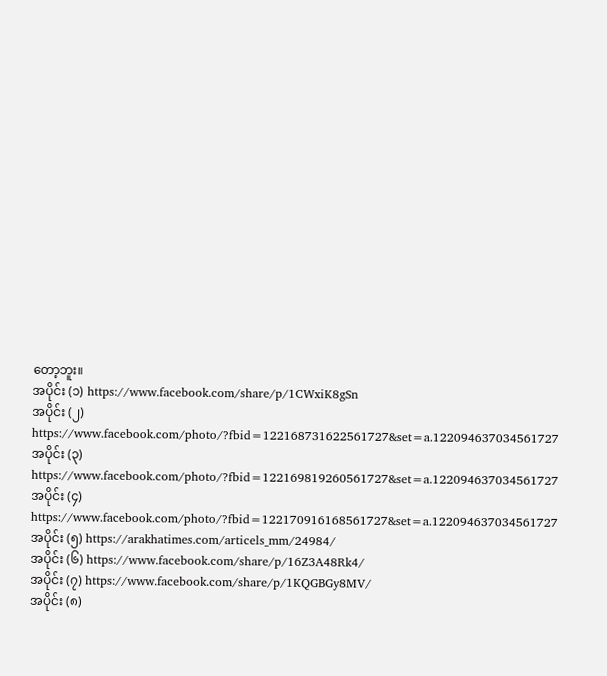တော့ဘူး။
အပိုင်း (၁) https://www.facebook.com/share/p/1CWxiK8gSn
အပိုင်း (၂) https://www.facebook.com/photo/?fbid=122168731622561727&set=a.122094637034561727
အပိုင်း (၃) https://www.facebook.com/photo/?fbid=122169819260561727&set=a.122094637034561727
အပိုင်း (၄) https://www.facebook.com/photo/?fbid=122170916168561727&set=a.122094637034561727
အပိုင်း (၅) https://arakhatimes.com/articels_mm/24984/
အပိုင်း (၆) https://www.facebook.com/share/p/16Z3A48Rk4/
အပိုင်း (၇) https://www.facebook.com/share/p/1KQGBGy8MV/
အပိုင်း (၈)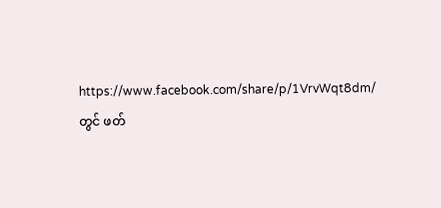https://www.facebook.com/share/p/1VrvWqt8dm/ တွင် ဖတ်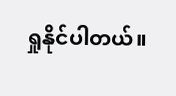ရှုနိုင်ပါတယ်။